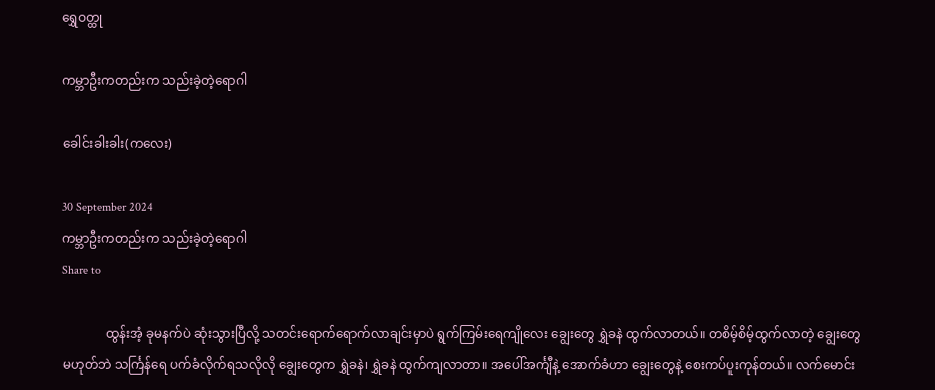ရွှေဝတ္ထု

ကမ္ဘာဦးကတည်းက သည်းခဲ့တဲ့ရောဂါ

ခေါင်းခါးခါး(ကလေး)

30 September 2024
ကမ္ဘာဦးကတည်းက သည်းခဲ့တဲ့ရောဂါ
Share to

              ထွန်းအံ့ ခုမနက်ပဲ ဆုံးသွားပြီလို့ သတင်းရောက်ရောက်လာချင်းမှာပဲ ရွက်ကြမ်းရေကျိုလေး ချွေးတွေ ရွှဲခနဲ ထွက်လာတယ်။ တစိမ့်စိမ့်ထွက်လာတဲ့ ချွေးတွေ မဟုတ်ဘဲ သင်္ကြန်ရေ ပက်ခံလိုက်ရသလိုလို ချွေးတွေက ရွှဲခနဲ၊ ရွှဲခနဲ ထွက်ကျလာတာ။ အပေါ်အင်္ကျီနဲ့ အောက်ခံဟာ ချွေးတွေနဲ့ စေးကပ်ပူးကုန်တယ်။ လက်မောင်း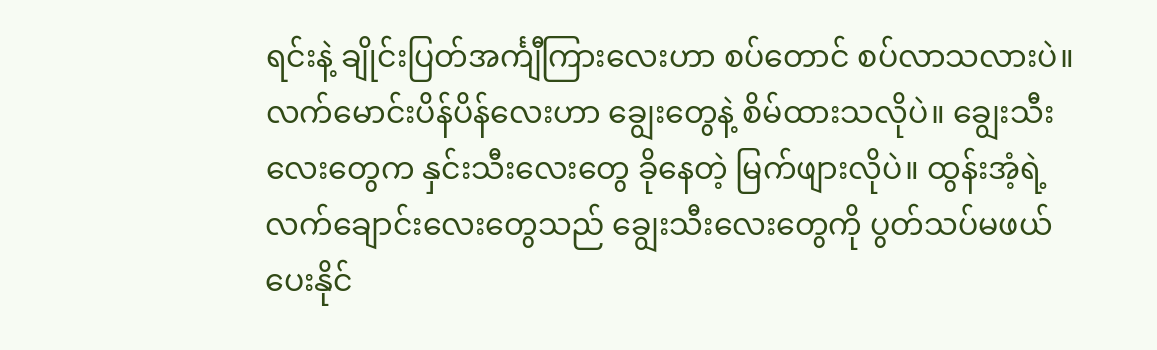ရင်းနဲ့ ချိုင်းပြတ်အင်္ကျီကြားလေးဟာ စပ်တောင် စပ်လာသလားပဲ။ လက်မောင်းပိန်ပိန်လေးဟာ ချွေးတွေနဲ့ စိမ်ထားသလိုပဲ။ ချွေးသီးလေးတွေက နှင်းသီးလေးတွေ ခိုနေတဲ့ မြက်ဖျားလိုပဲ။ ထွန်းအံ့ရဲ့ လက်ချောင်းလေးတွေသည် ချွေးသီးလေးတွေကို ပွတ်သပ်မဖယ်ပေးနိုင်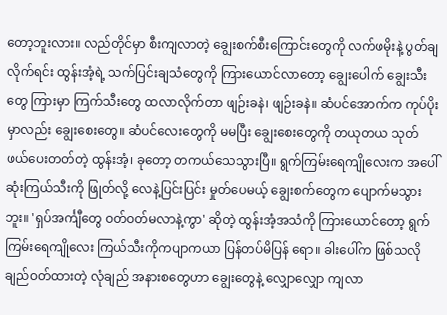တော့ဘူးလား။ လည်တိုင်မှာ စီးကျလာတဲ့ ချွေးစက်စီးကြောင်းတွေကို လက်ဖမိုးနဲ့ ပွတ်ချလိုက်ရင်း ထွန်းအံ့ရဲ့ သက်ပြင်းချသံတွေကို ကြားယောင်လာတော့ ချွေးပေါက် ချွေးသီးတွေ ကြားမှာ ကြက်သီးတွေ ထလာလိုက်တာ ဖျဉ်းခနဲ၊ ဖျဉ်းခနဲ။ ဆံပင်အောက်က ကုပ်ပိုးမှာလည်း ချွေးစေးတွေ။ ဆံပင်လေးတွေကို မမပြီး ချွေးစေးတွေကို တယုတယ သုတ်ဖယ်ပေးတတ်တဲ့ ထွန်းအံ့၊ ခုတော့ တကယ်သေသွားပြီ။ ရွက်ကြမ်းရေကျိုလေးက အပေါ်ဆုံးကြယ်သီးကို ဖြုတ်လို့ လေနဲ့ပြင်းပြင်း မှုတ်ပေမယ့် ချွေးစက်တွေက ပျောက်မသွားဘူး။ 'ရှပ်အင်္ကျီတွေ ဝတ်ဝတ်မလာနဲ့ကွာ' ဆိုတဲ့ ထွန်းအံ့အသံကို ကြားယောင်တော့ ရွက်ကြမ်းရေကျိုလေး ကြယ်သီးကိုကပျာကယာ ပြန်တပ်မိပြန် ရော။ ခါးပေါ်က ဖြစ်သလို ချည်ဝတ်ထားတဲ့ လုံချည် အနားစတွေဟာ ချွေးတွေနဲ့ လျှောလျှော ကျလာ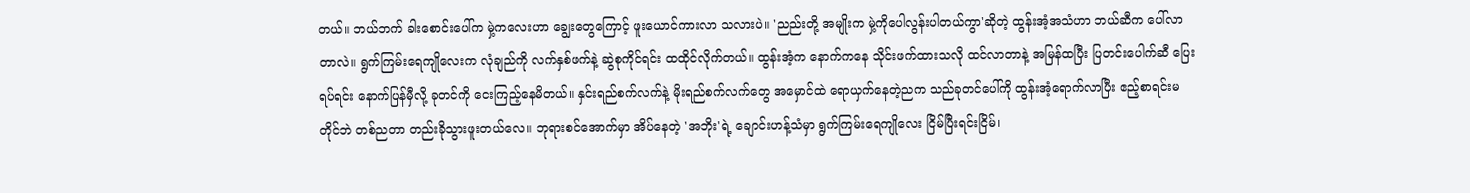တယ်။ ဘယ်ဘက် ခါးစောင်းပေါ်က မှဲ့ကလေးဟာ ချွေးတွေကြောင့် ဖူးယောင်ကားလာ သလားပဲ။ 'ညည်းတို့ အမျိုးက မှဲ့ကိုပေါလွန်းပါတယ်ကွာ'ဆိုတဲ့ ထွန်းအံ့အသံဟာ ဘယ်ဆီက ပေါ်လာတာလဲ။ ရွက်ကြမ်းရေကျိုလေးက လုံချည်ကို လက်နှစ်ဖက်နဲ့ ဆွဲစုကိုင်ရင်း ထထိုင်လိုက်တယ်။ ထွန်းအံ့က နောက်ကနေ သိုင်းဖက်ထားသလို ထင်လာတာနဲ့ အမြန်ထပြီး ပြတင်းပေါက်ဆီ ပြေးရပ်ရင်း နောက်ပြန်မှီလို့ ခုတင်ကို ငေးကြည့်နေမိတယ်။ နှင်းရည်စက်လက်နဲ့ မိုးရည်စက်လက်တွေ အမှောင်ထဲ ရောယှက်နေတဲ့ညက သည်ခုတင်ပေါ်ကို ထွန်းအံ့ရောက်လာပြီး ဧည့်စာရင်းမတိုင်ဘဲ တစ်ညတာ တည်းခိုသွားဖူးတယ်လေ။ ဘုရားစင်အောက်မှာ အိပ်နေတဲ့ 'အဘိုး'ရဲ့ ချောင်းဟန့်သံမှာ ရွက်ကြမ်းရေကျိုလေး ငြိမ်ပြီးရင်းငြိမ်၊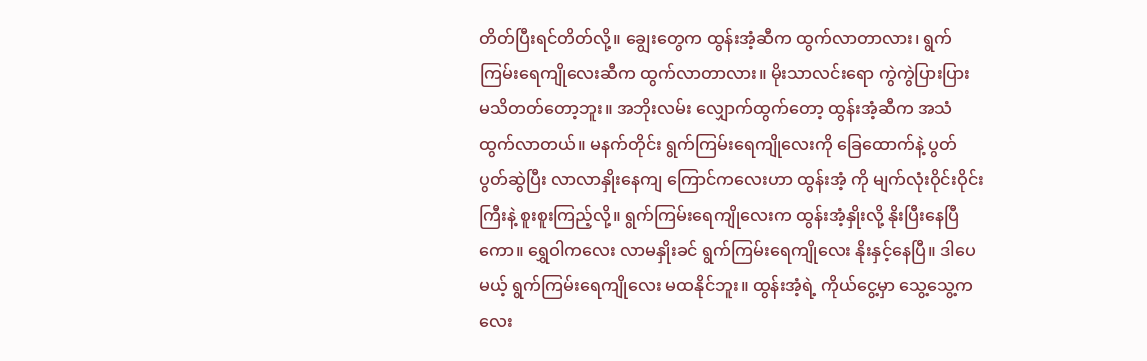တိတ်ပြီးရင်တိတ်လို့။ ချွေးတွေက ထွန်းအံ့ဆီက ထွက်လာတာလား၊ ရွက်ကြမ်းရေကျိုလေးဆီက ထွက်လာတာလား။ မိုးသာလင်းရော ကွဲကွဲပြားပြား မသိတတ်တော့ဘူး။ အဘိုးလမ်း လျှောက်ထွက်တော့ ထွန်းအံ့ဆီက အသံထွက်လာတယ်။ မနက်တိုင်း ရွက်ကြမ်းရေကျိုလေးကို ခြေထောက်နဲ့ ပွတ်ပွတ်ဆွဲပြီး လာလာနှိုးနေကျ ကြောင်ကလေးဟာ ထွန်းအံ့ ကို မျက်လုံးဝိုင်းဝိုင်းကြီးနဲ့ စူးစူးကြည့်လို့။ ရွက်ကြမ်းရေကျိုလေးက ထွန်းအံ့နှိုးလို့ နိုးပြီးနေပြီကော။ ရွှေဝါကလေး လာမနှိုးခင် ရွက်ကြမ်းရေကျိုလေး နိုးနှင့်နေပြီ။ ဒါပေမယ့် ရွက်ကြမ်းရေကျိုလေး မထနိုင်ဘူး။ ထွန်းအံ့ရဲ့ ကိုယ်ငွေ့မှာ သွေ့သွေ့ကလေး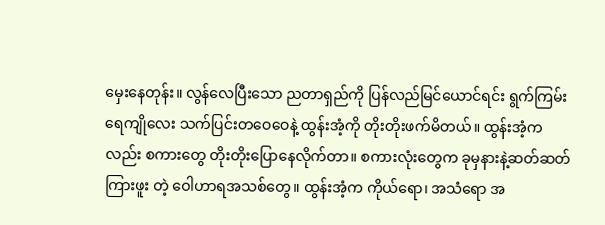မှေးနေတုန်း။ လွန်လေပြီးသော ညတာရှည်ကို ပြန်လည်မြင်ယောင်ရင်း ရွက်ကြမ်းရေကျိုလေး သက်ပြင်းတဝေဝေနဲ့ ထွန်းအံ့ကို တိုးတိုးဖက်မိတယ်။ ထွန်းအံ့ကလည်း စကားတွေ တိုးတိုးပြောနေလိုက်တာ။ စကားလုံးတွေက ခုမှနားနဲ့ဆတ်ဆတ် ကြားဖူး တဲ့ ဝေါဟာရအသစ်တွေ။ ထွန်းအံ့က ကိုယ်ရော၊ အသံရော အ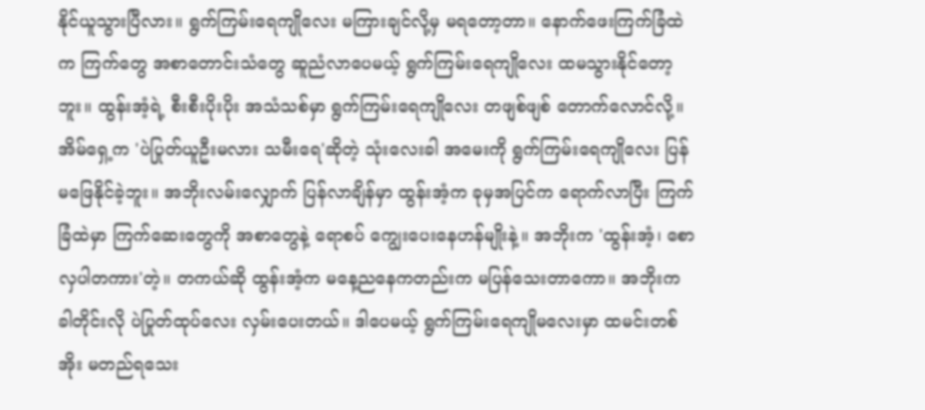နိုင်ယူသွားပြီလား။ ရွက်ကြမ်းရေကျိုလေး မကြားချင်လို့မှ မရတော့တာ။ နောက်ဖေးကြက်ခြံထဲက ကြက်တွေ အစာတောင်းသံတွေ ဆူညံလာပေမယ့် ရွက်ကြမ်းရေကျိုလေး ထမသွားနိုင်တော့ဘူး။ ထွန်းအံ့ရဲ့ စီးစီးပိုးပိုး အသံသစ်မှာ ရွက်ကြမ်းရေကျိုလေး တဖျစ်ဖျစ် တောက်လောင်လို့။ အိမ်ရှေ့က 'ပဲပြုတ်ယူဦးမလား သမီးရေ'ဆိုတဲ့ သုံးလေးခါ အမေးကို ရွက်ကြမ်းရေကျိုလေး ပြန်မဖြေနိုင်ခဲ့ဘူး။ အဘိုးလမ်းလျှောက် ပြန်လာချိန်မှာ ထွန်းအံ့က ခုမှအပြင်က ရောက်လာပြီး ကြက်ခြံထဲမှာ ကြက်ဆေးတွေကို အစာတွေနဲ့ ရောစပ် ကျွေးပေးနေဟန်မျိုးနဲ့။ အဘိုးက 'ထွန်းအံ့၊ စောလှပါတကား'တဲ့။ တကယ်ဆို ထွန်းအံ့က မနေ့ညနေကတည်းက မပြန်သေးတာကော။ အဘိုးက ခါတိုင်းလို ပဲပြုတ်ထုပ်လေး လှမ်းပေးတယ်။ ဒါပေမယ့် ရွက်ကြမ်းရေကျိုမလေးမှာ ထမင်းတစ်အိုး မတည်ရသေး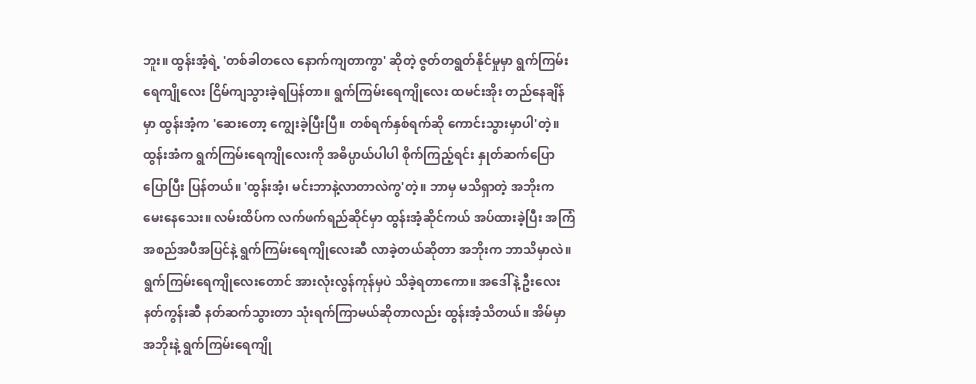ဘူး။ ထွန်းအံ့ရဲ့ 'တစ်ခါတလေ နောက်ကျတာကွာ' ဆိုတဲ့ ဇွတ်တရွတ်နိုင်မှုမှာ ရွက်ကြမ်းရေကျိုလေး ငြိမ်ကျသွားခဲ့ရပြန်တာ။ ရွက်ကြမ်းရေကျိုလေး ထမင်းအိုး တည်နေချိန်မှာ ထွန်းအံ့က 'ဆေးတော့ ကျွေးခဲ့ပြီးပြီ။ တစ်ရက်နှစ်ရက်ဆို ကောင်းသွားမှာပါ'တဲ့။ ထွန်းအံက ရွက်ကြမ်းရေကျိုလေးကို အဓိပ္ပာယ်ပါပါ စိုက်ကြည့်ရင်း နှုတ်ဆက်ပြောပြောပြီး ပြန်တယ်။ 'ထွန်းအံ့၊ မင်းဘာနဲ့လာတာလဲကွ'တဲ့။ ဘာမှ မသိရှာတဲ့ အဘိုးက မေးနေသေး။ လမ်းထိပ်က လက်ဖက်ရည်ဆိုင်မှာ ထွန်းအံ့ဆိုင်ကယ် အပ်ထားခဲ့ပြီး အကြံအစည်အပီအပြင်နဲ့ ရွက်ကြမ်းရေကျိုလေးဆီ လာခဲ့တယ်ဆိုတာ အဘိုးက ဘာသိမှာလဲ။ ရွက်ကြမ်းရေကျိုလေးတောင် အားလုံးလွန်ကုန်မှပဲ သိခဲ့ရတာကော။ အဒေါ်နဲ့ ဦးလေး နတ်ကွန်းဆီ နတ်ဆက်သွားတာ သုံးရက်ကြာမယ်ဆိုတာလည်း ထွန်းအံ့သိတယ်။ အိမ်မှာ အဘိုးနဲ့ ရွက်ကြမ်းရေကျို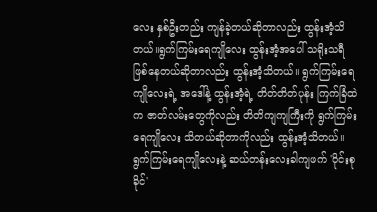လေး နှစ်ဦးတည်း ကျန်ခဲ့တယ်ဆိုတာလည်း ထွန်းအံ့သိတယ်။ရွက်ကြမ်းရေကျိုလေး ထွန်းအံ့အပေါ် သရိုးသရီ ဖြစ်နေတယ်ဆိုတာလည်း ထွန်းအံ့သိတယ်။ ရွက်ကြမ်းရေကျိုလေးရဲ့ အဒေါ်နဲ့ ထွန်းအံ့ရဲ့ တိတ်တိတ်ပုန်း ကြက်ခြံထဲက ဇာတ်လမ်းတွေကိုလည်း တိတိကျကျကြီးကို ရွက်ကြမ်းရေကျိုလေး သိတယ်ဆိုတာကိုလည်း ထွန်းအံ့သိတယ်။ ရွက်ကြမ်းရေကျိုလေးနဲ့ ဆယ်တန်းလေးခါကျဖက် 'ဝိုင်းစုခိုင်'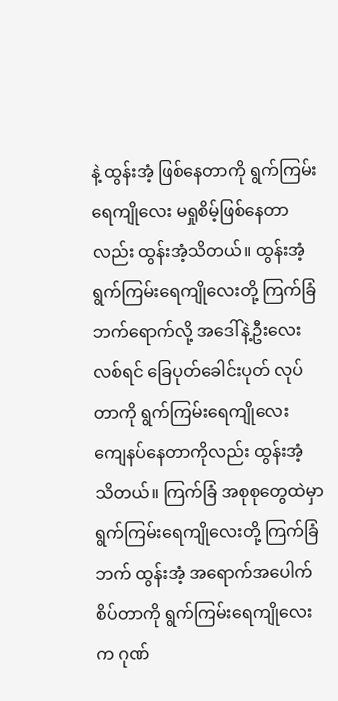နဲ့ ထွန်းအံ့ ဖြစ်နေတာကို ရွက်ကြမ်းရေကျိုလေး မရှုစိမ့်ဖြစ်နေတာ လည်း ထွန်းအံ့သိတယ်။ ထွန်းအံ့ ရွက်ကြမ်းရေကျိုလေးတို့ ကြက်ခြံဘက်ရောက်လို့ အဒေါ်နဲ့ဦးလေး လစ်ရင် ခြေပုတ်ခေါင်းပုတ် လုပ်တာကို ရွက်ကြမ်းရေကျိုလေး ကျေနပ်နေတာကိုလည်း ထွန်းအံ့ သိတယ်။ ကြက်ခြံ အစုစုတွေထဲမှာ ရွက်ကြမ်းရေကျိုလေးတို့ ကြက်ခြံဘက် ထွန်းအံ့ အရောက်အပေါက် စိပ်တာကို ရွက်ကြမ်းရေကျိုလေးက ဂုဏ်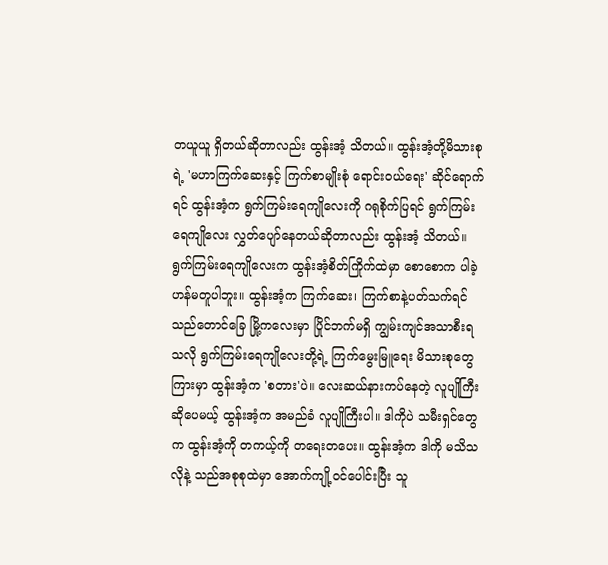တယူယူ ရှိတယ်ဆိုတာလည်း ထွန်းအံ့ သိတယ်။ ထွန်းအံ့တို့မိသားစု ရဲ့ 'မဟာကြက်ဆေးနှင့် ကြက်စာမျိုးစုံ ရောင်းဝယ်ရေး' ဆိုင်ရောက်ရင် ထွန်းအံ့က ရွက်ကြမ်းရေကျိုလေးကို ဂရုစိုက်ပြရင် ရွက်ကြမ်းရေကျိုလေး လွှတ်ပျော်နေတယ်ဆိုတာလည်း ထွန်းအံ့ သိတယ်။ ရွက်ကြမ်းရေကျိုလေးက ထွန်းအံ့စိတ်ကြိုက်ထဲမှာ စောစောက ပါခဲ့ဟန်မတူပါဘူး။ ထွန်းအံ့က ကြက်ဆေး၊ ကြက်စာနဲ့ပတ်သက်ရင် သည်တောင်ခြေ မြို့ကလေးမှာ ပြိုင်ဘက်မရှိ ကျွမ်းကျင်အသာစီးရသလို ရွက်ကြမ်းရေကျိုလေးတို့ရဲ့ ကြက်မွေးမြူရေး မိသားစုတွေကြားမှာ ထွန်းအံ့က 'စတား'ပဲ။ လေးဆယ်နားကပ်နေတဲ့ လူပျိုကြီးဆိုပေမယ့် ထွန်းအံ့က အမည်ခံ လူပျိုကြီးပါ။ ဒါကိုပဲ သမီးရှင်တွေက ထွန်းအံ့ကို တကယ့်ကို တရေးတပေး။ ထွန်းအံ့က ဒါကို မသိသလိုနဲ့ သည်အစုစုထဲမှာ အောက်ကျို့ဝင်ပေါင်းပြီး သူ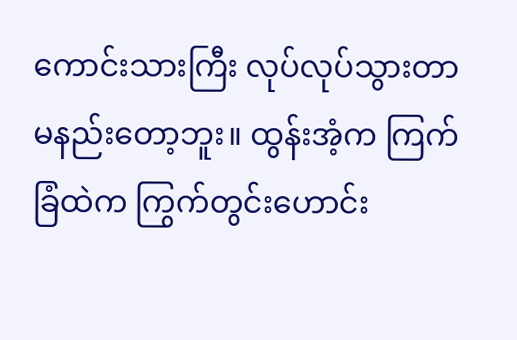ကောင်းသားကြီး လုပ်လုပ်သွားတာ မနည်းတော့ဘူး။ ထွန်းအံ့က ကြက်ခြံထဲက ကြွက်တွင်းဟောင်း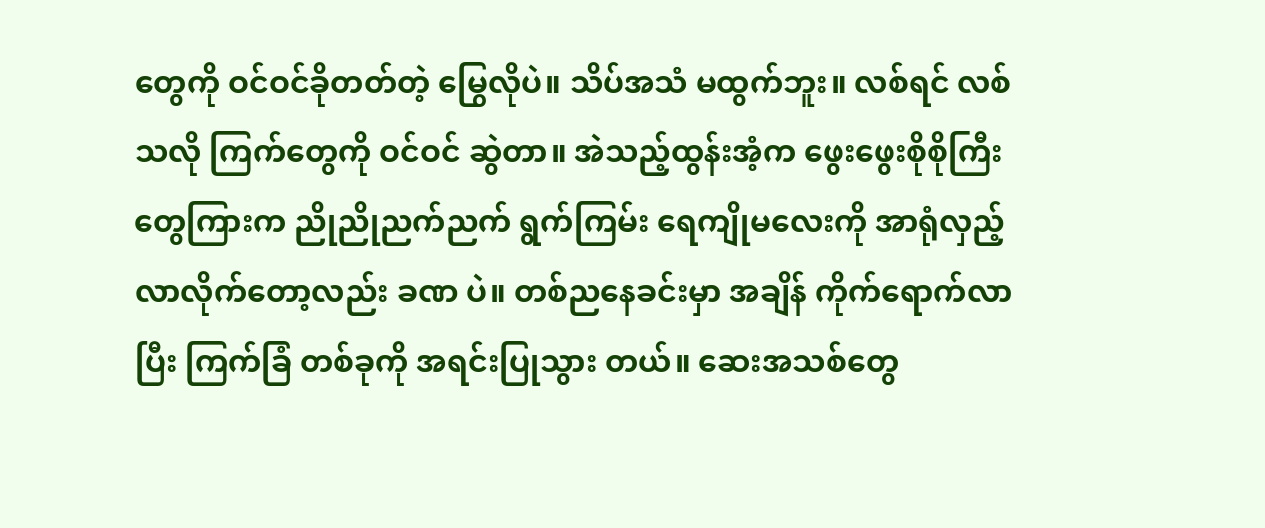တွေကို ဝင်ဝင်ခိုတတ်တဲ့ မြွေလိုပဲ။ သိပ်အသံ မထွက်ဘူး။ လစ်ရင် လစ် သလို ကြက်တွေကို ဝင်ဝင် ဆွဲတာ။ အဲသည့်ထွန်းအံ့က ဖွေးဖွေးစိုစိုကြီးတွေကြားက ညိုညိုညက်ညက် ရွက်ကြမ်း ရေကျိုမလေးကို အာရုံလှည့် လာလိုက်တော့လည်း ခဏ ပဲ။ တစ်ညနေခင်းမှာ အချိန် ကိုက်ရောက်လာပြီး ကြက်ခြံ တစ်ခုကို အရင်းပြုသွား တယ်။ ဆေးအသစ်တွေ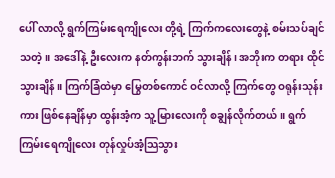ပေါ် လာလို့ ရွက်ကြမ်းရေကျိုလေး တို့ရဲ့ ကြက်ကလေးတွေနဲ့ စမ်းသပ်ချင်သတဲ့။ အဒေါ်နဲ့ ဦးလေးက နတ်ကွန်းဘက် သွားချိန်၊ အဘိုးက တရား ထိုင်သွားချိန်။ ကြက်ခြံထဲမှာ မြွေတစ်ကောင် ဝင်လာလို့ ကြက်တွေ ဝရုန်းသုန်းကား ဖြစ်နေချိန်မှာ ထွန်းအံ့က သူ့မြားလေးကို စချွန်လိုက်တယ်။ ရွက်ကြမ်းရေကျိုလေး တုန်လှုပ်အံ့သြသွား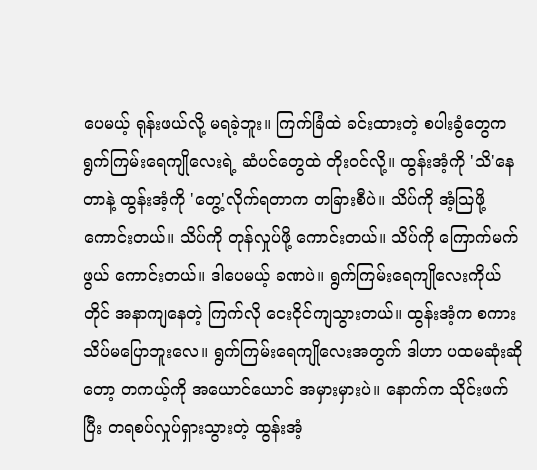ပေမယ့် ရုန်းဖယ်လို့ မရခဲ့ဘူး။ ကြက်ခြံထဲ ခင်းထားတဲ့ စပါးခွံတွေက ရွက်ကြမ်းရေကျိုလေးရဲ့ ဆံပင်တွေထဲ တိုးဝင်လို့။ ထွန်းအံ့ကို 'သိ'နေတာနဲ့ ထွန်းအံ့ကို 'တွေ့'လိုက်ရတာက တခြားစီပဲ။ သိပ်ကို အံ့သြဖို့ကောင်းတယ်။ သိပ်ကို တုန်လှုပ်ဖို့ ကောင်းတယ်။ သိပ်ကို ကြောက်မက်ဖွယ် ကောင်းတယ်။ ဒါပေမယ့် ခဏပဲ။ ရွက်ကြမ်းရေကျိုလေးကိုယ်တိုင် အနာကျနေတဲ့ ကြက်လို ငေးငိုင်ကျသွားတယ်။ ထွန်းအံ့က စကား သိပ်မပြောဘူးလေ။ ရွက်ကြမ်းရေကျိုလေးအတွက် ဒါဟာ ပထမဆုံးဆိုတော့ တကယ့်ကို အယောင်ယောင် အမှားမှားပဲ။ နောက်က သိုင်းဖက်ပြီး တရစပ်လှုပ်ရှားသွားတဲ့ ထွန်းအံ့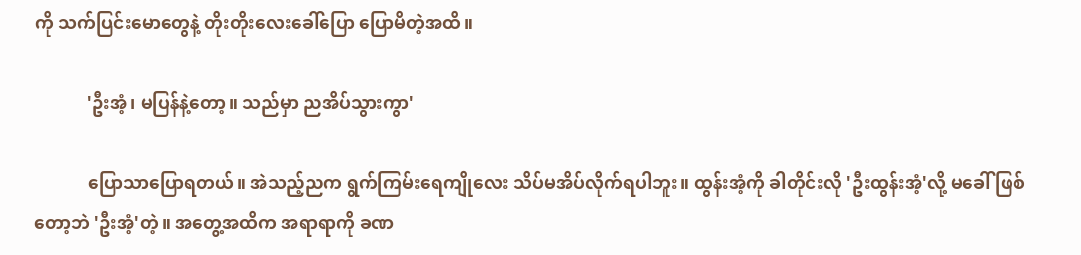ကို သက်ပြင်းမောတွေနဲ့ တိုးတိုးလေးခေါ်ပြော ပြောမိတဲ့အထိ။

            'ဦးအံ့၊ မပြန်နဲ့တော့။ သည်မှာ ညအိပ်သွားကွာ'

            ပြောသာပြောရတယ်။ အဲသည့်ညက ရွက်ကြမ်းရေကျိုလေး သိပ်မအိပ်လိုက်ရပါဘူး။ ထွန်းအံ့ကို ခါတိုင်းလို 'ဦးထွန်းအံ့'လို့ မခေါ် ဖြစ်တော့ဘဲ 'ဦးအံ့'တဲ့။ အတွေ့အထိက အရာရာကို ခဏ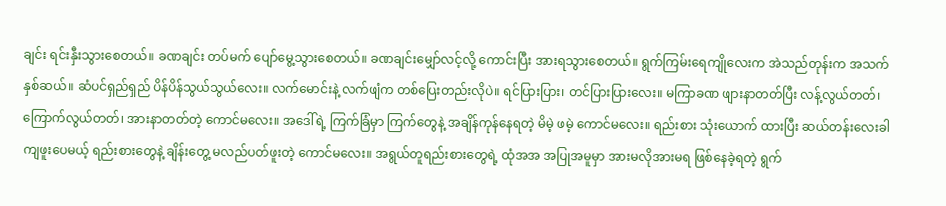ချင်း ရင်းနှီးသွားစေတယ်။ ခဏချင်း တပ်မက် ပျော်မွေ့သွားစေတယ်။ ခဏချင်းမျှော်လင့်လို့ ကောင်းပြီး အားရသွားစေတယ်။ ရွက်ကြမ်းရေကျိုလေးက အဲသည်တုန်းက အသက်နှစ်ဆယ်။ ဆံပင်ရှည်ရှည် ပိန်ပိန်သွယ်သွယ်လေး။ လက်မောင်းနဲ့ လက်ဖျံက တစ်ပြေးတည်းလိုပဲ။ ရင်ပြားပြား၊ တင်ပြားပြားလေး။ မကြာခဏ ဖျားနာတတ်ပြီး လန့်လွယ်တတ်၊ ကြောက်လွယ်တတ်၊ အားနာတတ်တဲ့ ကောင်မလေး။ အဒေါ်ရဲ့ ကြက်ခြံမှာ ကြက်တွေနဲ့ အချိန်ကုန်နေရတဲ့ မိမဲ့ ဖမဲ့ ကောင်မလေး။ ရည်းစား သုံးယောက် ထားပြီး ဆယ်တန်းလေးခါကျဖူးပေမယ့် ရည်းစားတွေနဲ့ ချိန်းတွေ့ မလည်ပတ်ဖူးတဲ့ ကောင်မလေး။ အရွယ်တူရည်းစားတွေရဲ့ ထုံအအ အပြုအမူမှာ အားမလိုအားမရ ဖြစ်နေခဲ့ရတဲ့ ရွက်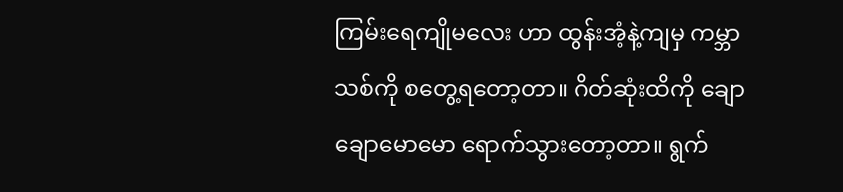ကြမ်းရေကျိုမလေး ဟာ ထွန်းအံ့နဲ့ကျမှ ကမ္ဘာသစ်ကို စတွေ့ရတော့တာ။ ဂိတ်ဆုံးထိကို ချောချောမောမော ရောက်သွားတော့တာ။ ရွက်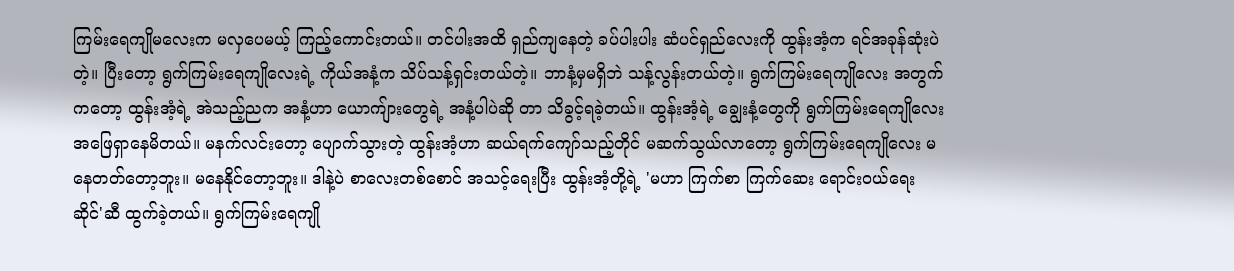ကြမ်းရေကျိုမလေးက မလှပေမယ့် ကြည့်ကောင်းတယ်။ တင်ပါးအထိ ရှည်ကျနေတဲ့ ခပ်ပါးပါး ဆံပင်ရှည်လေးကို ထွန်းအံ့က ရင်အခုန်ဆုံးပဲတဲ့။ ပြီးတော့ ရွက်ကြမ်းရေကျိုလေးရဲ့ ကိုယ်အနံ့က သိပ်သန့်ရှင်းတယ်တဲ့။ ဘာနံ့မှမရှိဘဲ သန့်လွန်းတယ်တဲ့။ ရွက်ကြမ်းရေကျိုလေး အတွက်ကတော့ ထွန်းအံ့ရဲ့ အဲသည့်ညက အနံ့ဟာ ယောကျ်ားတွေရဲ့ အနံ့ပါပဲဆို တာ သိခွင့်ရခဲ့တယ်။ ထွန်းအံ့ရဲ့ ချွေးနံ့တွေကို ရွက်ကြမ်းရေကျိုလေး အဖြေရှာနေမိတယ်။ မနက်လင်းတော့ ပျောက်သွားတဲ့ ထွန်းအံ့ဟာ ဆယ်ရက်ကျော်သည့်တိုင် မဆက်သွယ်လာတော့ ရွက်ကြမ်းရေကျိုလေး မနေတတ်တော့ဘူး။ မနေနိုင်တော့ဘူး။ ဒါနဲ့ပဲ စာလေးတစ်စောင် အသင့်ရေးပြီး ထွန်းအံ့တို့ရဲ့ 'မဟာ ကြက်စာ ကြက်ဆေး ရောင်းဝယ်ရေးဆိုင်'ဆီ ထွက်ခဲ့တယ်။ ရွက်ကြမ်းရေကျို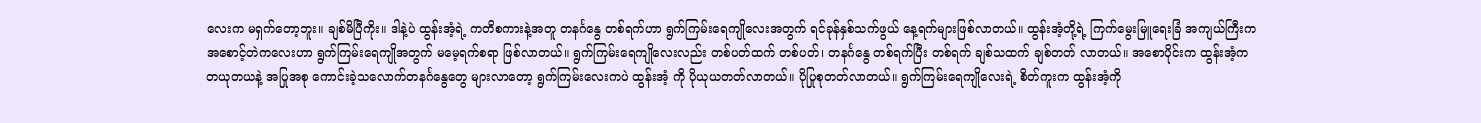လေးက မရှက်တော့ဘူး။ ချစ်မိပြီကိုး။ ဒါနဲ့ပဲ ထွန်းအံ့ရဲ့ ကတိစကားနဲ့အတူ တနင်္ဂနွေ တစ်ရက်ဟာ ရွက်ကြမ်းရေကျိုလေးအတွက် ရင်ခုန်နှစ်သက်ဖွယ် နေ့ရက်များဖြစ်လာတယ်။ ထွန်းအံ့တို့ရဲ့ ကြက်မွေးမြူရေးခြံ အကျယ်ကြီးက အစောင့်တဲကလေးဟာ ရွက်ကြမ်းရေကျိုအတွက် မမေ့ရက်စရာ ဖြစ်လာတယ်။ ရွက်ကြမ်းရေကျိုလေးလည်း တစ်ပတ်ထက် တစ်ပတ်၊ တနင်္ဂနွေ တစ်ရက်ပြီး တစ်ရက် ချစ်သထက် ချစ်တတ် လာတယ်။ အစောပိုင်းက ထွန်းအံ့က တယုတယနဲ့ အပြုအစု ကောင်းခဲ့သလောက်တနင်္ဂနွေတွေ များလာတော့ ရွက်ကြမ်းလေးကပဲ ထွန်းအံ့ ကို ပိုယုယတတ်လာတယ်။ ပိုပြုစုတတ်လာတယ်။ ရွက်ကြမ်းရေကျိုလေးရဲ့ စိတ်ကူးက ထွန်းအံ့ကို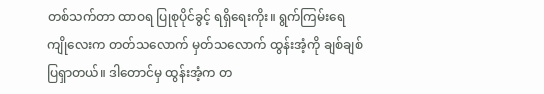တစ်သက်တာ ထာဝရ ပြုစုပိုင်ခွင့် ရရှိရေးကိုး။ ရွက်ကြမ်းရေကျိုလေးက တတ်သလောက် မှတ်သလောက် ထွန်းအံ့ကို ချစ်ချစ်ပြရှာတယ်။ ဒါတောင်မှ ထွန်းအံ့က တ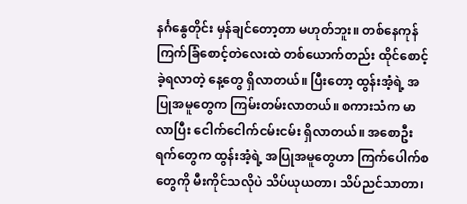နင်္ဂနွေတိုင်း မှန်ချင်တော့တာ မဟုတ်ဘူး။ တစ်နေကုန် ကြက်ခြံစောင့်တဲလေးထဲ တစ်ယောက်တည်း ထိုင်စောင့်ခဲ့ရလာတဲ့ နေ့တွေ ရှိလာတယ်။ ပြီးတော့ ထွန်းအံ့ရဲ့ အပြုအမူတွေက ကြမ်းတမ်းလာတယ်။ စကားသံက မာလာပြီး ငေါက်ငေါက်ငမ်းငမ်း ရှိလာတယ်။ အစောဦးရက်တွေက ထွန်းအံ့ရဲ့ အပြုအမူတွေဟာ ကြက်ပေါက်စ တွေကို မီးကိုင်သလိုပဲ သိပ်ယုယတာ၊ သိပ်ညင်သာတာ၊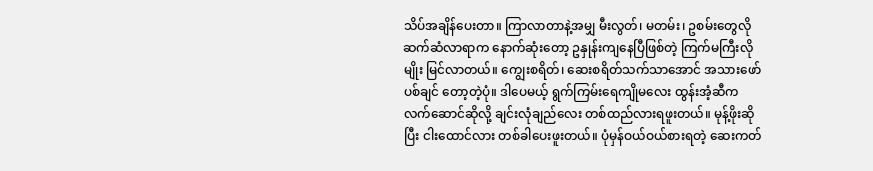သိပ်အချိန်ပေးတာ။ ကြာလာတာနဲ့အမျှ မီးလွတ်၊ မတမ်း၊ ဥစမ်းတွေလို ဆက်ဆံလာရာက နောက်ဆုံးတော့ ဥနှုန်းကျနေပြီဖြစ်တဲ့ ကြက်မကြီးလိုမျိုး မြင်လာတယ်။ ကျွေးစရိတ်၊ ဆေးစရိတ်သက်သာအောင် အသားဖော်ပစ်ချင် တော့တဲ့ပုံ။ ဒါပေမယ့် ရွက်ကြမ်းရေကျိုမလေး ထွန်းအံ့ဆီက လက်ဆောင်ဆိုလို့ ချင်းလုံချည်လေး တစ်ထည်လားရဖူးတယ်။ မုန့်ဖိုးဆိုပြီး ငါးထောင်လား တစ်ခါပေးဖူးတယ်။ ပုံမှန်ဝယ်ဝယ်စားရတဲ့ ဆေးကတ်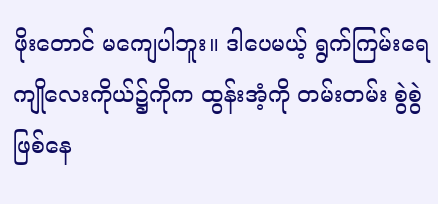ဖိုးတောင် မကျေပါဘူး။ ဒါပေမယ့် ရွက်ကြမ်းရေကျိုလေးကိုယ်၌ကိုက ထွန်းအံ့ကို တမ်းတမ်း စွဲစွဲ ဖြစ်နေ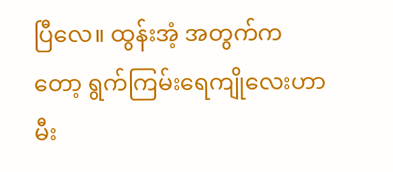ပြီလေ။ ထွန်းအံ့ အတွက်ကတော့ ရွက်ကြမ်းရေကျိုလေးဟာ မီး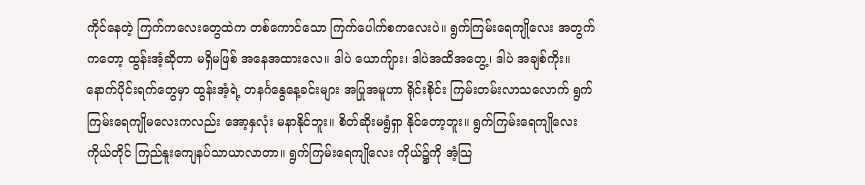ကိုင်နေတဲ့ ကြက်ကလေးတွေထဲက တစ်ကောင်သော ကြက်ပေါက်စကလေးပဲ။ ရွက်ကြမ်းရေကျိုလေး အတွက်ကတော့ ထွန်းအံ့ဆိုတာ မရှိမဖြစ် အနေအထားလေ။ ဒါပဲ ယောကျ်ား၊ ဒါပဲအထိအတွေ့၊ ဒါပဲ အချစ်ကိုး။ နောက်ပိုင်းရက်တွေမှာ ထွန်းအံ့ရဲ့ တနင်္ဂနွေနေ့ခင်းများ အပြုအမူဟာ ရိုင်းစိုင်း ကြမ်းတမ်းလာသလောက် ရွက်ကြမ်းရေကျိုမလေးကလည်း အော့နှလုံး မနာနိုင်ဘူး။ စိတ်ဆိုးမရွံရှာ နိုင်တော့ဘူး။ ရွက်ကြမ်းရေကျိုလေးကိုယ်တိုင် ကြည်နူးကျေနပ်သာယာလာတာ။ ရွက်ကြမ်းရေကျိုလေး ကိုယ်၌ကို အံ့သြ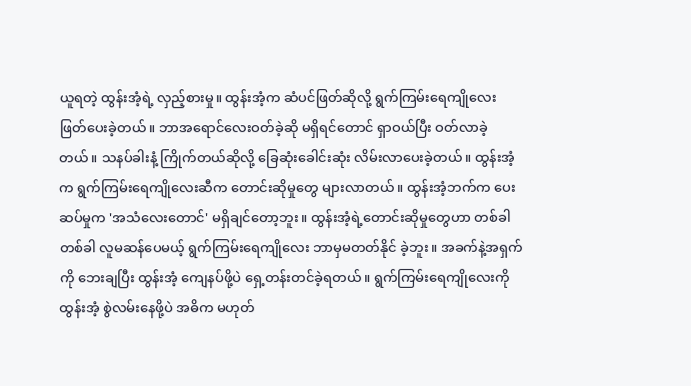ယူရတဲ့ ထွန်းအံ့ရဲ့ လှည့်စားမှု။ ထွန်းအံ့က ဆံပင်ဖြတ်ဆိုလို့ ရွက်ကြမ်းရေကျိုလေး ဖြတ်ပေးခဲ့တယ်။ ဘာအရောင်လေးဝတ်ခဲ့ဆို မရှိရင်တောင် ရှာဝယ်ပြီး ဝတ်လာခဲ့တယ်။ သနပ်ခါးနံ့ ကြိုက်တယ်ဆိုလို့ ခြေဆုံးခေါင်းဆုံး လိမ်းလာပေးခဲ့တယ်။ ထွန်းအံ့က ရွက်ကြမ်းရေကျိုလေးဆီက တောင်းဆိုမှုတွေ များလာတယ်။ ထွန်းအံ့ဘက်က ပေးဆပ်မှုက 'အသံလေးတောင်' မရှိချင်တော့ဘူး။ ထွန်းအံ့ရဲ့တောင်းဆိုမှုတွေဟာ တစ်ခါတစ်ခါ လူမဆန်ပေမယ့် ရွက်ကြမ်းရေကျိုလေး ဘာမှမတတ်နိုင် ခဲ့ဘူး။ အခက်နဲ့အရှက်ကို ဘေးချပြီး ထွန်းအံ့ ကျေနပ်ဖို့ပဲ ရှေ့တန်းတင်ခဲ့ရတယ်။ ရွက်ကြမ်းရေကျိုလေးကို ထွန်းအံ့ စွဲလမ်းနေဖို့ပဲ အဓိက မဟုတ်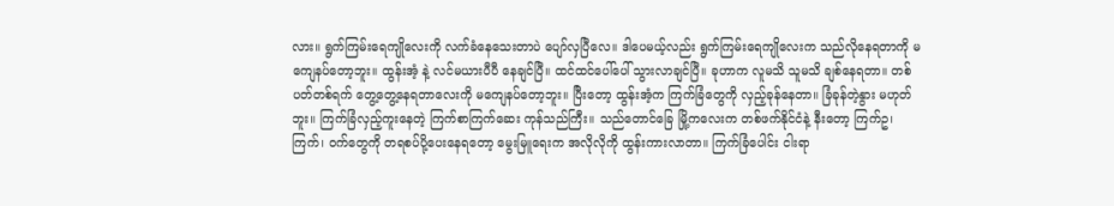လား။ ရွက်ကြမ်းရေကျိုလေးကို လက်ခံနေသေးတာပဲ ပျော်လှပြီလေ။ ဒါပေမယ့်လည်း ရွက်ကြမ်းရေကျိုလေးက သည်လိုနေရတာကို မကျေနပ်တော့ဘူး။ ထွန်းအံ့ နဲ့ လင်မယားပီပီ နေချင်ပြီ။ ထင်ထင်ပေါ်ပေါ် သွားလာချင်ပြီ။ ခုဟာက လူမသိ သူမသိ ချစ်နေရတာ။ တစ်ပတ်တစ်ရက် တွေ့တွေ့နေရတာလေးကို မကျေနပ်တော့ဘူး။ ပြီးတော့ ထွန်းအံ့က ကြက်ခြံတွေကို လှည့်ခုန်နေတာ။ ခြံခုန်တဲ့နွား မဟုတ်ဘူး။ ကြက်ခြံလှည့်ကူးနေတဲ့ ကြက်စာကြက်ဆေး ကုန်သည်ကြီး။ သည်တောင်ခြေ မြို့ကလေးက တစ်ဖက်နိုင်ငံနဲ့ နီးတော့ ကြက်ဥ၊ ကြက်၊ ဝက်တွေကို တရစပ်ပို့ပေးနေရတော့ မွေးမြူရေးက အလိုလိုကို ထွန်းကားလာတာ။ ကြက်ခြံပေါင်း ငါးရာ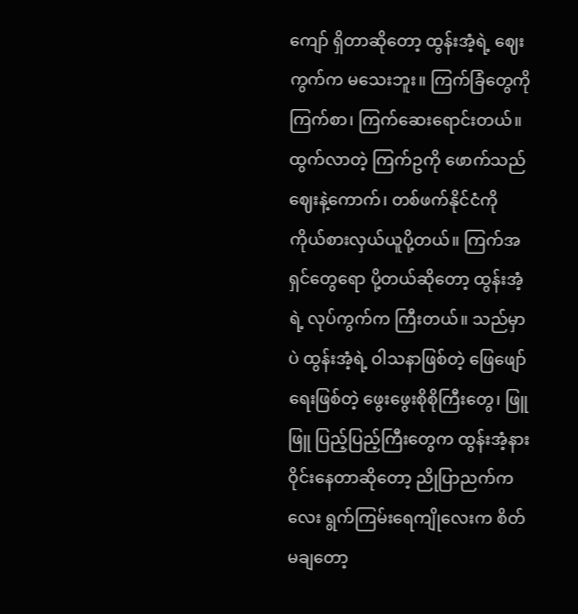ကျော် ရှိတာဆိုတော့ ထွန်းအံ့ရဲ့ ဈေးကွက်က မသေးဘူး။ ကြက်ခြံတွေကို ကြက်စာ၊ ကြက်ဆေးရောင်းတယ်။ ထွက်လာတဲ့ ကြက်ဥကို ဖောက်သည်ဈေးနဲ့ကောက်၊ တစ်ဖက်နိုင်ငံကို ကိုယ်စားလှယ်ယူပို့တယ်။ ကြက်အရှင်တွေရော ပို့တယ်ဆိုတော့ ထွန်းအံ့ရဲ့ လုပ်ကွက်က ကြီးတယ်။ သည်မှာပဲ ထွန်းအံ့ရဲ့ ဝါသနာဖြစ်တဲ့ ဖြေဖျော်ရေးဖြစ်တဲ့ ဖွေးဖွေးစိုစိုကြီးတွေ၊ ဖြူဖြူ ပြည့်ပြည့်ကြီးတွေက ထွန်းအံ့နား ဝိုင်းနေတာဆိုတော့ ညိုပြာညက်ကလေး ရွက်ကြမ်းရေကျိုလေးက စိတ်မချတော့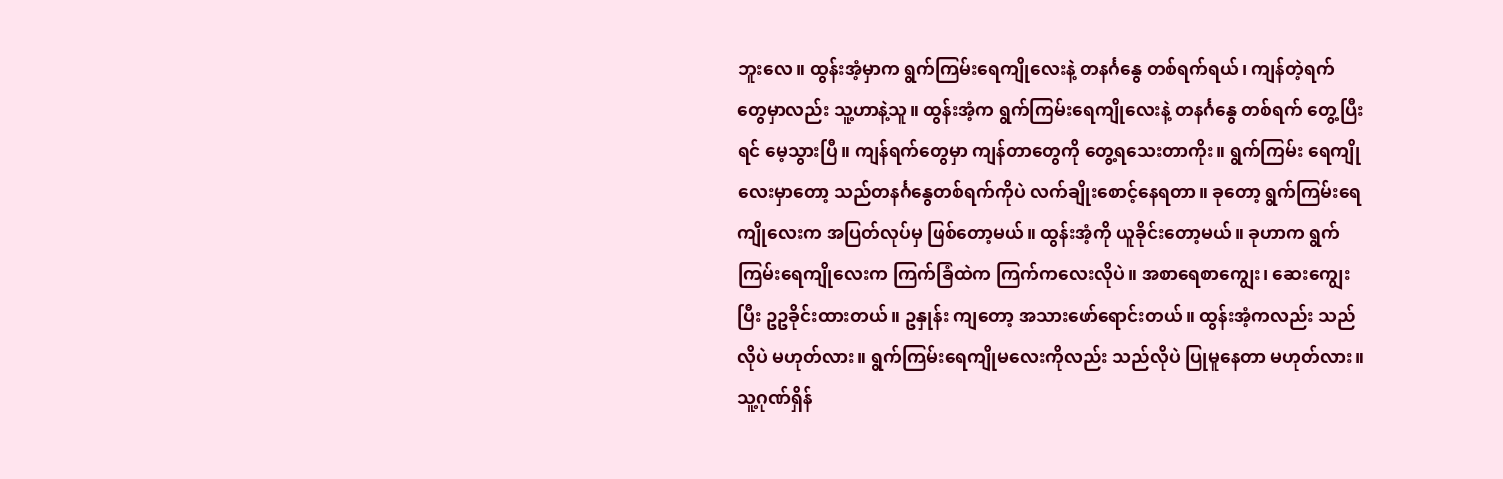ဘူးလေ။ ထွန်းအံ့မှာက ရွက်ကြမ်းရေကျိုလေးနဲ့ တနင်္ဂနွေ တစ်ရက်ရယ်၊ ကျန်တဲ့ရက် တွေမှာလည်း သူ့ဟာနဲ့သူ။ ထွန်းအံ့က ရွက်ကြမ်းရေကျိုလေးနဲ့ တနင်္ဂနွေ တစ်ရက် တွေ့ပြီးရင် မေ့သွားပြီ။ ကျန်ရက်တွေမှာ ကျန်တာတွေကို တွေ့ရသေးတာကိုး။ ရွက်ကြမ်း ရေကျိုလေးမှာတော့ သည်တနင်္ဂနွေတစ်ရက်ကိုပဲ လက်ချိုးစောင့်နေရတာ။ ခုတော့ ရွက်ကြမ်းရေကျိုလေးက အပြတ်လုပ်မှ ဖြစ်တော့မယ်။ ထွန်းအံ့ကို ယူခိုင်းတော့မယ်။ ခုဟာက ရွက်ကြမ်းရေကျိုလေးက ကြက်ခြံထဲက ကြက်ကလေးလိုပဲ။ အစာရေစာကျွေး၊ ဆေးကျွေးပြီး ဥဥခိုင်းထားတယ်။ ဥနှုန်း ကျတော့ အသားဖော်ရောင်းတယ်။ ထွန်းအံ့ကလည်း သည်လိုပဲ မဟုတ်လား။ ရွက်ကြမ်းရေကျိုမလေးကိုလည်း သည်လိုပဲ ပြုမူနေတာ မဟုတ်လား။ သူ့ဂုဏ်ရှိန်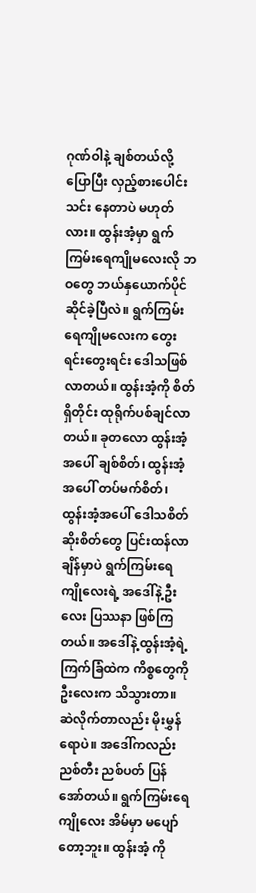ဂုဏ်ဝါနဲ့ ချစ်တယ်လို့ ပြောပြီး လှည့်စားပေါင်းသင်း နေတာပဲ မဟုတ်လား။ ထွန်းအံ့မှာ ရွက်ကြမ်းရေကျိုမလေးလို ဘဝတွေ ဘယ်နှယောက်ပိုင်ဆိုင်ခဲ့ပြီလဲ။ ရွက်ကြမ်းရေကျိုမလေးက တွေးရင်းတွေးရင်း ဒေါသဖြစ်လာတယ်။ ထွန်းအံ့ကို စိတ်ရှိတိုင်း ထုရိုက်ပစ်ချင်လာတယ်။ ခုတလော ထွန်းအံ့ အပေါ် ချစ်စိတ်၊ ထွန်းအံ့ အပေါ် တပ်မက်စိတ်၊ ထွန်းအံ့အပေါ် ဒေါသစိတ်ဆိုးစိတ်တွေ ပြင်းထန်လာချိန်မှာပဲ ရွက်ကြမ်းရေကျိုလေးရဲ့ အဒေါ်နဲ့ဦးလေး ပြဿနာ ဖြစ်ကြတယ်။ အဒေါ်နဲ့ထွန်းအံ့ရဲ့ ကြက်ခြံထဲက ကိစ္စတွေကို ဦးလေးက သိသွားတာ။ ဆဲလိုက်တာလည်း မိုးမွှန်ရောပဲ။ အဒေါ်ကလည်း ညစ်တီး ညစ်ပတ် ပြန်အော်တယ်။ ရွက်ကြမ်းရေကျိုလေး အိမ်မှာ မပျော်တော့ဘူး။ ထွန်းအံ့ ကို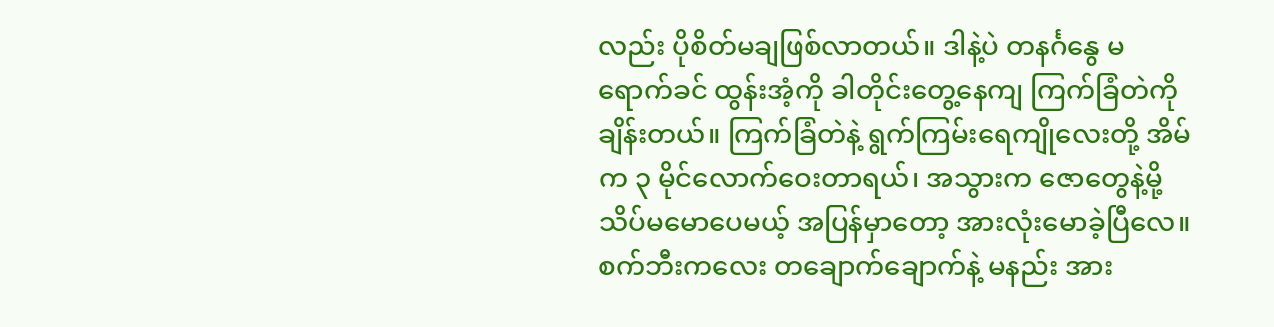လည်း ပိုစိတ်မချဖြစ်လာတယ်။ ဒါနဲ့ပဲ တနင်္ဂနွေ မရောက်ခင် ထွန်းအံ့ကို ခါတိုင်းတွေ့နေကျ ကြက်ခြံတဲကို ချိန်းတယ်။ ကြက်ခြံတဲနဲ့ ရွက်ကြမ်းရေကျိုလေးတို့ အိမ်က ၃ မိုင်လောက်ဝေးတာရယ်၊ အသွားက ဇောတွေနဲ့မို့ သိပ်မမောပေမယ့် အပြန်မှာတော့ အားလုံးမောခဲ့ပြီလေ။ စက်ဘီးကလေး တချောက်ချောက်နဲ့ မနည်း အား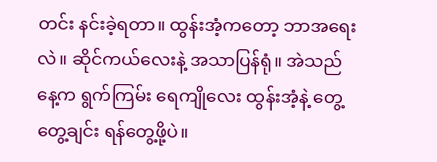တင်း နင်းခဲ့ရတာ။ ထွန်းအံ့ကတော့ ဘာအရေးလဲ။ ဆိုင်ကယ်လေးနဲ့ အသာပြန်ရုံ။ အဲသည်နေ့က ရွက်ကြမ်း ရေကျိုလေး ထွန်းအံ့နဲ့ တွေ့တွေ့ချင်း ရန်တွေ့ဖို့ပဲ။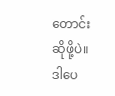တောင်းဆိုဖို့ပဲ။ ဒါပေ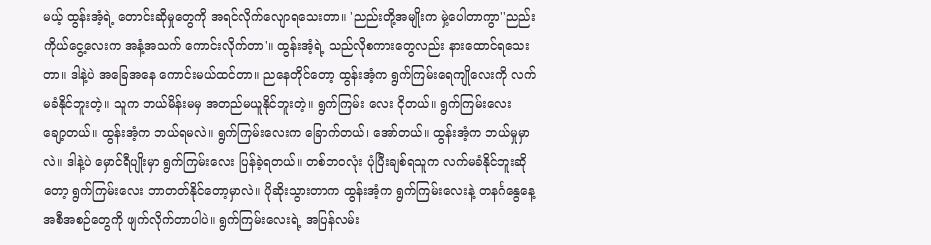မယ့် ထွန်းအံ့ရဲ့ တောင်းဆိုမှုတွေကို အရင်လိုက်လျောရသေးတာ။ 'ညည်းတို့အမျိုးက မှဲ့ပေါတာကွာ''ညည်းကိုယ်ငွေ့လေးက အနံ့အသက် ကောင်းလိုက်တာ'။ ထွန်းအံ့ရဲ့ သည်လိုစကားတွေလည်း နားထောင်ရသေးတာ။ ဒါနဲ့ပဲ အခြေအနေ ကောင်းမယ်ထင်တာ။ ညနေတိုင်တော့ ထွန်းအံ့က ရွက်ကြမ်းရေကျိုလေးကို လက်မခံနိုင်ဘူးတဲ့။ သူက ဘယ်မိန်းမမှ အတည်မယူနိုင်ဘူးတဲ့။ ရွက်ကြမ်း လေး ငိုတယ်။ ရွက်ကြမ်းလေး ချော့တယ်။ ထွန်းအံ့က ဘယ်ရမလဲ။ ရွက်ကြမ်းလေးက ခြောက်တယ်၊ အော်တယ်။ ထွန်းအံ့က ဘယ်မှုမှာလဲ။ ဒါနဲ့ပဲ မှောင်ရီပျိုးမှာ ရွက်ကြမ်းလေး ပြန်ခဲ့ရတယ်။ တစ်ဘဝလုံး ပုံပြီးချစ်ရသူက လက်မခံနိုင်ဘူးဆိုတော့ ရွက်ကြမ်းလေး ဘာတတ်နိုင်တော့မှာလဲ။ ပိုဆိုးသွားတာက ထွန်းအံ့က ရွက်ကြမ်းလေးနဲ့ တနင်္ဂနွေနေ့ အစီအစဉ်တွေကို ဖျက်လိုက်တာပါပဲ။ ရွက်ကြမ်းလေးရဲ့ အပြန်လမ်း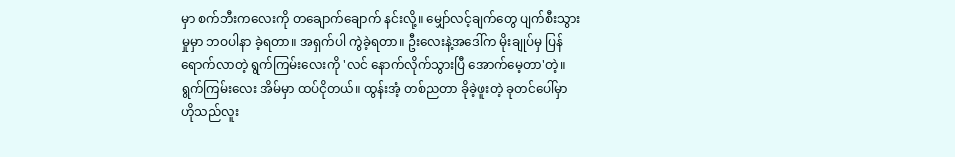မှာ စက်ဘီးကလေးကို တချောက်ချောက် နင်းလို့။ မျှော်လင့်ချက်တွေ ပျက်စီးသွားမှုမှာ ဘဝပါနာ ခဲ့ရတာ။ အရှက်ပါ ကွဲခဲ့ရတာ။ ဦးလေးနဲ့အဒေါ်က မိုးချုပ်မှ ပြန်ရောက်လာတဲ့ ရွက်ကြမ်းလေးကို 'လင် နောက်လိုက်သွားပြီ အောက်မေ့တာ'တဲ့။ ရွက်ကြမ်းလေး အိမ်မှာ ထပ်ငိုတယ်။ ထွန်းအံ့ တစ်ညတာ ခိုခဲ့ဖူးတဲ့ ခုတင်ပေါ်မှာ ဟိုသည်လူး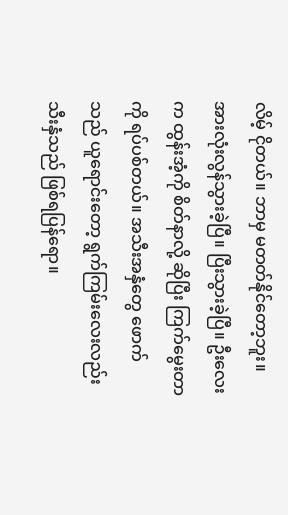လိမ့် ငိုတယ်။ ဘာမှ မတတ်နိုင်တော့ဘူး။ အားလုံးလွန်သွားခဲ့ပြီ။ ပြီးသွားခဲ့ပြီ။ ဦးလေးက ထွန်းအံ့ကို စိတ်နာလို့ ဆိုပြီး ကြက်မွေးတာကို ရပ်ပစ်တယ်။ အသီးအနှံတွေ ဖောက်သည် ယူရောင်းတော့ ရွက်ကြမ်းလေးလည်း သီးနှံသည် ဖြစ်ရပြန်ရော။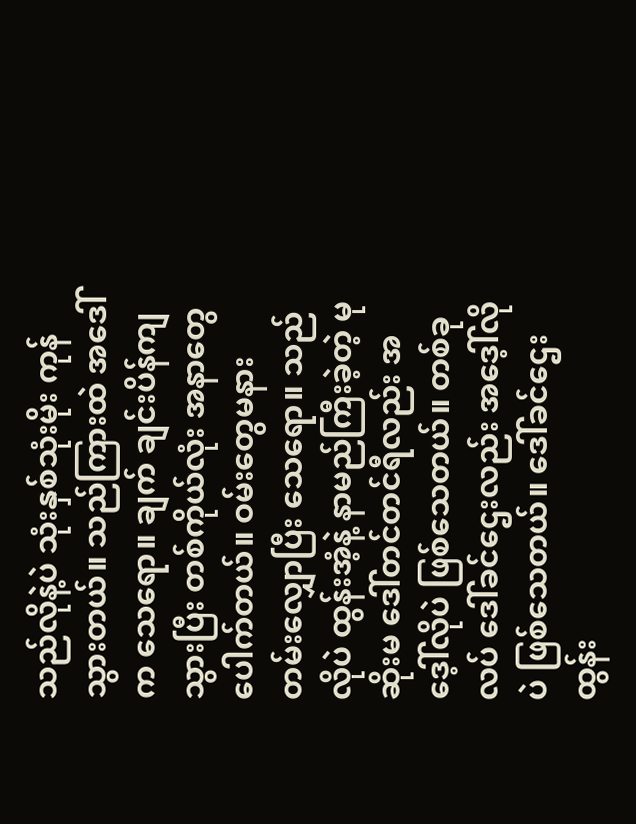သည်လိုနဲ့ပဲ သုံးနှစ်သုံးမိုး ကုန်သွားတယ်။ သည်ကြားထဲ အဒေါ်က သေရော။ ချက် ချင်းပိန်ကျသွားပြီး တစ်ကိုယ်လုံး အနာတွေ ပေါက်တယ်။ ဝမ်းတွေမနားတမ်းလျှောပြီး သေရော။ သည်လိုပဲ ထွန်းအံ့နဲ့ နာမည်ကြီးခဲ့တဲ့ မုဆိုးမ ဒေါ်တင်တင်ရီလည်း အဒေ့ါ်လိုပဲ ဖြစ်သေတယ်။ တစ်ခုလပ် ဒေါ်ခင်ဌေးလည်း အဒေ့ါ်လိုပဲ ဖြစ်သေတယ်။ ဒေါ်ခင်ဌေး ထွန်း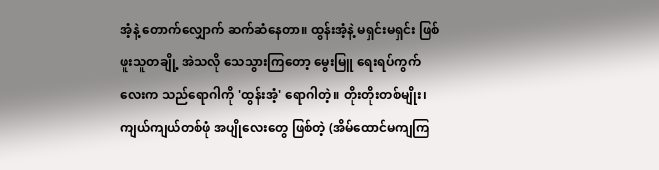အံ့နဲ့ တောက်လျှောက် ဆက်ဆံနေတာ။ ထွန်းအံ့နဲ့ မရှင်းမရှင်း ဖြစ်ဖူးသူတချို့ အဲသလို သေသွားကြတော့ မွေးမြူ ရေးရပ်ကွက်လေးက သည်ရောဂါကို 'ထွန်းအံ့' ရောဂါတဲ့။ တိုးတိုးတစ်မျိုး၊ ကျယ်ကျယ်တစ်ဖုံ အပျိုလေးတွေ ဖြစ်တဲ့ (အိမ်ထောင်မကျကြ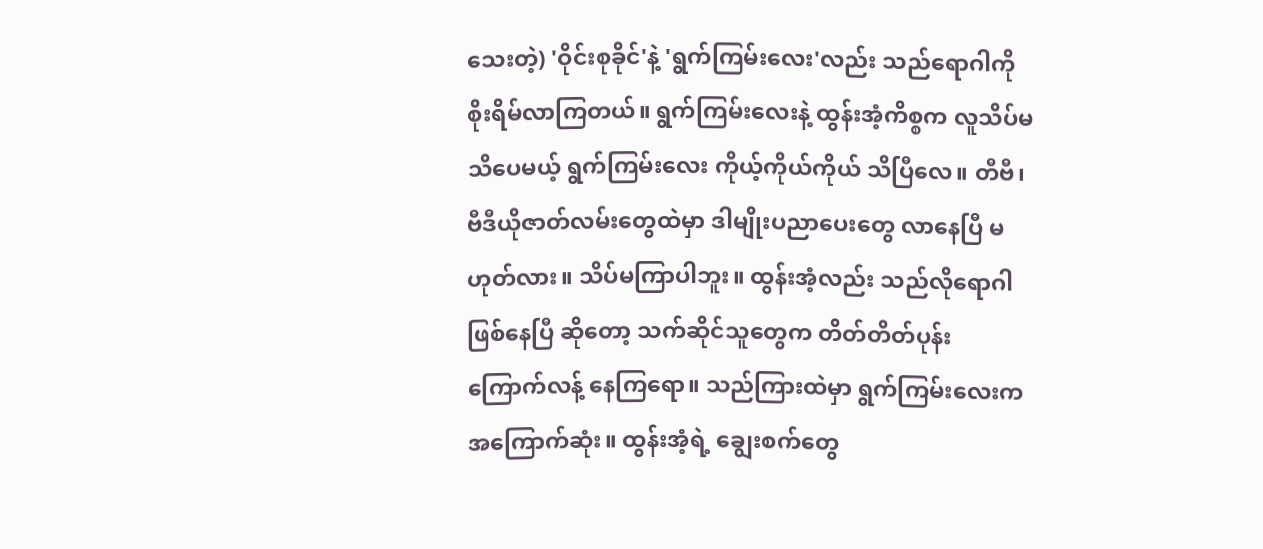သေးတဲ့) 'ဝိုင်းစုခိုင်'နဲ့ 'ရွက်ကြမ်းလေး'လည်း သည်ရောဂါကို စိုးရိမ်လာကြတယ်။ ရွက်ကြမ်းလေးနဲ့ ထွန်းအံ့ကိစ္စက လူသိပ်မသိပေမယ့် ရွက်ကြမ်းလေး ကိုယ့်ကိုယ်ကိုယ် သိပြီလေ။ တီဗီ၊ ဗီဒီယိုဇာတ်လမ်းတွေထဲမှာ ဒါမျိုးပညာပေးတွေ လာနေပြီ မဟုတ်လား။ သိပ်မကြာပါဘူး။ ထွန်းအံ့လည်း သည်လိုရောဂါ ဖြစ်နေပြီ ဆိုတော့ သက်ဆိုင်သူတွေက တိတ်တိတ်ပုန်း ကြောက်လန့် နေကြရော။ သည်ကြားထဲမှာ ရွက်ကြမ်းလေးက အကြောက်ဆုံး။ ထွန်းအံ့ရဲ့ ချွေးစက်တွေ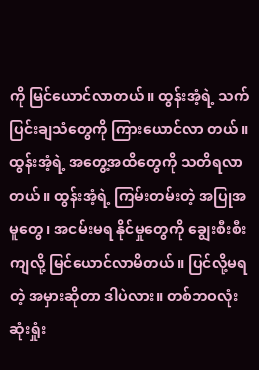ကို မြင်ယောင်လာတယ်။ ထွန်းအံ့ရဲ့ သက်ပြင်းချသံတွေကို ကြားယောင်လာ တယ်။ ထွန်းအံ့ရဲ့ အတွေ့အထိတွေကို သတိရလာတယ်။ ထွန်းအံ့ရဲ့ ကြမ်းတမ်းတဲ့ အပြုအမူတွေ၊ အငမ်းမရ နိုင်မှုတွေကို ချွေးစီးစီးကျလို့ မြင်ယောင်လာမိတယ်။ ပြင်လို့မရတဲ့ အမှားဆိုတာ ဒါပဲလား။ တစ်ဘဝလုံး ဆုံးရှုံး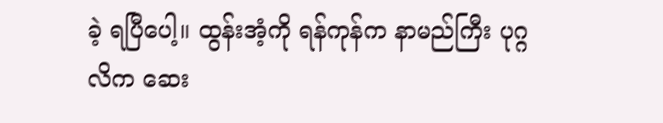ခဲ့ ရပြီပေါ့။ ထွန်းအံ့ကို ရန်ကုန်က နာမည်ကြီး ပုဂ္ဂလိက ဆေး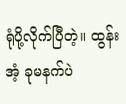ရုံပို့လိုက်ပြီတဲ့။ ထွန်းအံ့ ခုမနက်ပဲ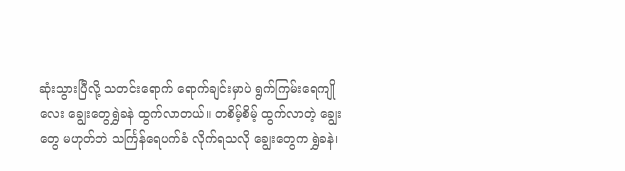ဆုံးသွားပြီလို့ သတင်းရောက် ရောက်ချင်းမှာပဲ ရွက်ကြမ်းရေကျိုလေး ချွေးတွေရွှဲခနဲ ထွက်လာတယ်။ တစိမ့်စိမ့် ထွက်လာတဲ့ ချွေးတွေ မဟုတ်ဘဲ သင်္ကြန်ရေပက်ခံ လိုက်ရသလို ချွေးတွေက ရွှဲခနဲ၊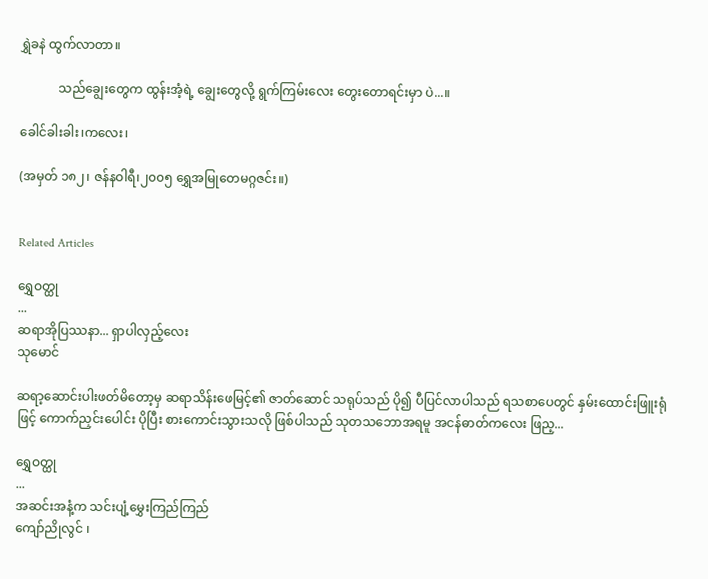ရွှဲခနဲ ထွက်လာတာ။

            သည်ချွေးတွေက ထွန်းအံ့ရဲ့ ချွေးတွေလို့ ရွက်ကြမ်းလေး တွေးတောရင်းမှာ ပဲ...။

ခေါင်ခါးခါး၊ကလေး၊

(အမှတ် ၁၈၂၊ ဇန်နဝါရီ၊၂၀၀၅ ရွှေအမြုတေမဂ္ဂဇင်း။)


Related Articles

ရွှေဝတ္ထု
...
ဆရာအိုပြဿနာ... ရှာပါလှည့်လေး
သုမောင်

ဆရာ့ဆောင်းပါးဖတ်မိတော့မှ ဆရာသိန်းဖေမြင့်၏ ဇာတ်ဆောင် သရုပ်သည် ပို၍ ပီပြင်လာပါသည် ရသစာပေတွင် နှမ်းထောင်းဖြူးရုံဖြင့် ကောက်ညှင်းပေါင်း ပိုပြီး စားကောင်းသွားသလို ဖြစ်ပါသည် သုတသဘောအရမူ အငန်ဓာတ်ကလေး ဖြည့...

ရွှေဝတ္ထု
...
အဆင်းအနံ့က သင်းပျံ့မွှေးကြည်ကြည်
ကျော်ညိုလွင် ၊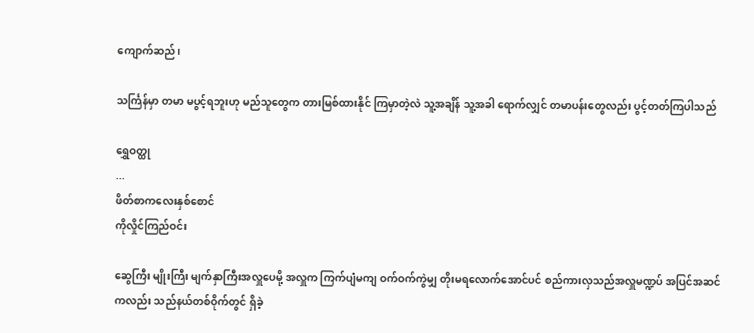ကျောက်ဆည်၊

သင်္ကြန်မှာ တမာ မပွင့်ရဘူးဟု မည်သူတွေက တားမြစ်ထားနိုင် ကြမှာတဲ့လဲ သူ့အချိန် သူ့အခါ ရောက်လျှင် တမာပန်းတွေလည်း ပွင့်တတ်ကြပါသည်

ရွှေဝတ္ထု
...
ဖိတ်စာကလေးနှစ်စောင်
ကိုလှိုင်ကြည်ဝင်း

ဆွေကြီး မျိုးကြီး မျက်နှာကြီးအလှူပေမို့ အလှူက ကြက်ပျံမကျ ဝက်ဝက်ကွဲမျှ တိုးမရလောက်အောင်ပင် စည်ကားလှသည်အလှူမဏ္ဍပ် အပြင်အဆင်ကလည်း သည်နယ်တစ်ဝိုက်တွင် ရှိခဲ့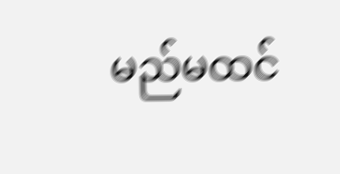မည်မထင်